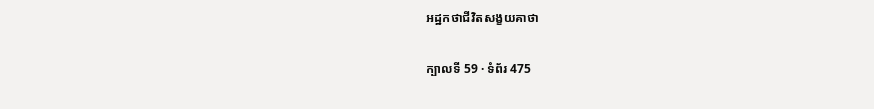អដ្ឋកថាជីវិតសង្ខយគាថា

ក្បាលទី 59 · ទំព័រ 475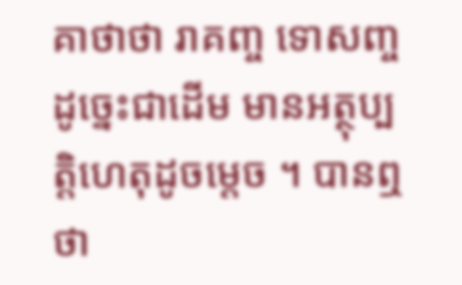គាថាថា រាគញ្ច ទោសញ្ច ដូច្នេះជាដើម មានអត្ថុប្បត្តិហេតុដូចម្តេច ។ បានឮថា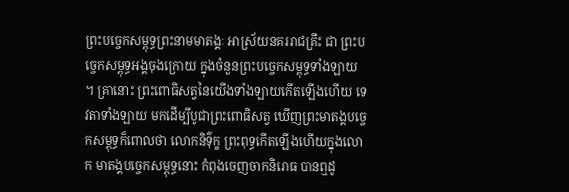ព្រះបច្ចេកសម្ពុទ្ធព្រះនាមមាតង្គៈ អាស្រ័យនគររាជគ្រឹះ ជា ព្រះបច្ចេកសម្ពុទ្ធអង្គចុងក្រោយ ក្នុងចំនួនព្រះបច្ចេកសម្ពុទ្ធទាំងឡាយ ។ គ្រានោះ ព្រះពោធិសត្វនៃយើងទាំងឡាយកើតឡើងហើយ ទេវតាទាំងឡាយ មកដើម្បីបូជាព្រះពោធិសត្វ ឃើញព្រះមាតង្គបច្ចេកសម្ពុទ្ធក៏ពោលថា លោកនិទ៌ុក្ខ ព្រះពុទ្ធកើតឡើងហើយក្នុងលោក មាតង្គបច្ចេកសម្ពុទ្ធនោះ កំពុងចេញចាកនិរោធ បានឮដូ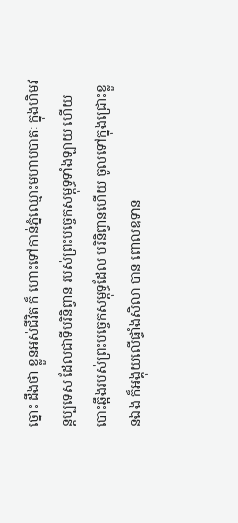ច្នោះ ដឹងថា ខ្លួនអស់ជីវិត ក៏ ហោះទៅកាន់ភ្នំឈ្មោះមហាបបាតៈ ក្នុងហិមវន្តប្បទេស ដែលជាទីបរិនិព្វាន របស់ព្រះបច្ចេកសម្ពុទ្ធទាំងឡាយ ហើយបោះឆ្អឹងរបស់ព្រះបច្ចេកសម្ពុទ្ធដែល បរិនិព្វានហើយ ចូលទៅក្នុងជ្រោះខ្លួនឯង ក៏អង្គុយលើផ្ទាំងសិលា បាន ពោលឧទាន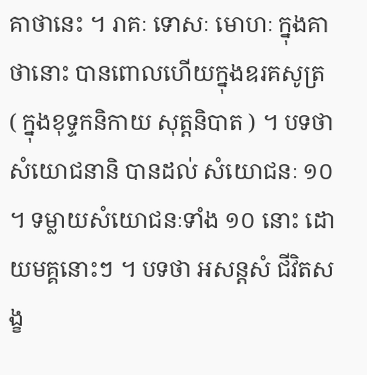គាថានេះ ។ រាគៈ ទោសៈ មោហៈ ក្នុងគាថានោះ បានពោលហើយក្នុងឧរគសូត្រ ( ក្នុងខុទ្ទកនិកាយ សុត្តនិបាត ) ។ បទថា សំយោជនានិ បានដល់ សំយោជនៈ ១០ ។ ទម្លាយសំយោជនៈទាំង ១០ នោះ ដោយមគ្គនោះៗ ។ បទថា អសន្តសំ ជីវិតសង្ខ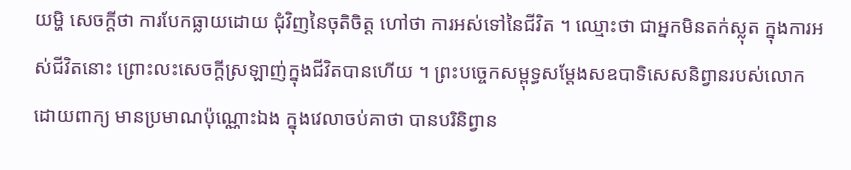យម្ហិ សេចក្តីថា ការបែកធ្លាយដោយ ជុំវិញនៃចុតិចិត្ត ហៅថា ការអស់ទៅនៃជីវិត ។ ឈ្មោះថា ជាអ្នកមិនតក់ស្លុត ក្នុងការអស់ជីវិតនោះ ព្រោះលះសេចក្តីស្រឡាញ់ក្នុងជីវិតបានហើយ ។ ព្រះបច្ចេកសម្ពុទ្ធសម្តែងសឧបាទិសេសនិព្វានរបស់លោក ដោយពាក្យ មានប្រមាណប៉ុណ្ណោះឯង ក្នុងវេលាចប់គាថា បានបរិនិព្វាន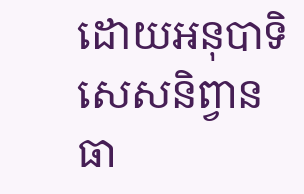ដោយអនុបាទិសេសនិព្វានធា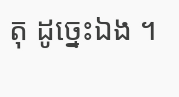តុ ដូច្នេះឯង ។